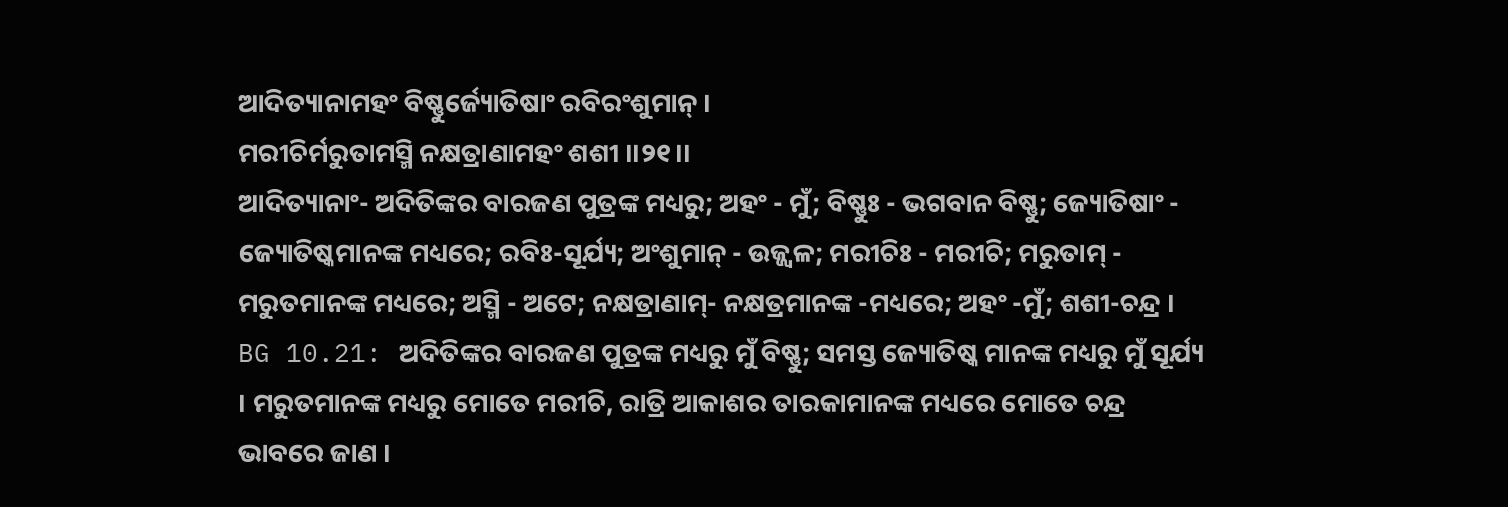ଆଦିତ୍ୟାନାମହଂ ବିଷ୍ଣୁର୍ଜ୍ୟୋତିଷାଂ ରବିରଂଶୁମାନ୍ ।
ମରୀଚିର୍ମରୁତାମସ୍ମି ନକ୍ଷତ୍ରାଣାମହଂ ଶଶୀ ।।୨୧।।
ଆଦିତ୍ୟାନାଂ- ଅଦିତିଙ୍କର ବାରଜଣ ପୁତ୍ରଙ୍କ ମଧ୍ୟରୁ; ଅହଂ - ମୁଁ; ବିଷ୍ଣୁଃ - ଭଗବାନ ବିଷ୍ଣୁ; ଜ୍ୟୋତିଷାଂ - ଜ୍ୟୋତିଷ୍କମାନଙ୍କ ମଧ୍ୟରେ; ରବିଃ-ସୂର୍ଯ୍ୟ; ଅଂଶୁମାନ୍ - ଉଜ୍ଜ୍ୱଳ; ମରୀଚିଃ - ମରୀଚି; ମରୁତାମ୍ - ମରୁତମାନଙ୍କ ମଧ୍ୟରେ; ଅସ୍ମି - ଅଟେ; ନକ୍ଷତ୍ରାଣାମ୍- ନକ୍ଷତ୍ରମାନଙ୍କ -ମଧ୍ୟରେ; ଅହଂ -ମୁଁ; ଶଶୀ-ଚନ୍ଦ୍ର ।
BG 10.21: ଅଦିତିଙ୍କର ବାରଜଣ ପୁତ୍ରଙ୍କ ମଧ୍ୟରୁ ମୁଁ ବିଷ୍ଣୁ; ସମସ୍ତ ଜ୍ୟୋତିଷ୍କ ମାନଙ୍କ ମଧ୍ୟରୁ ମୁଁ ସୂର୍ଯ୍ୟ । ମରୁତମାନଙ୍କ ମଧ୍ୟରୁ ମୋତେ ମରୀଚି, ରାତ୍ରି ଆକାଶର ତାରକାମାନଙ୍କ ମଧ୍ୟରେ ମୋତେ ଚନ୍ଦ୍ର ଭାବରେ ଜାଣ ।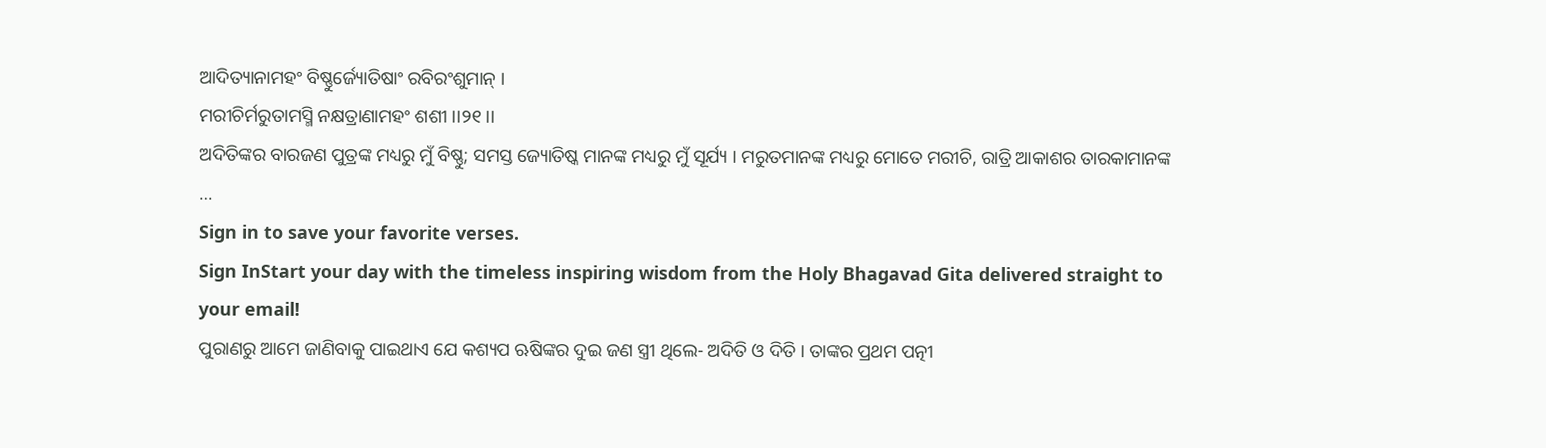ଆଦିତ୍ୟାନାମହଂ ବିଷ୍ଣୁର୍ଜ୍ୟୋତିଷାଂ ରବିରଂଶୁମାନ୍ ।
ମରୀଚିର୍ମରୁତାମସ୍ମି ନକ୍ଷତ୍ରାଣାମହଂ ଶଶୀ ।।୨୧।।
ଅଦିତିଙ୍କର ବାରଜଣ ପୁତ୍ରଙ୍କ ମଧ୍ୟରୁ ମୁଁ ବିଷ୍ଣୁ; ସମସ୍ତ ଜ୍ୟୋତିଷ୍କ ମାନଙ୍କ ମଧ୍ୟରୁ ମୁଁ ସୂର୍ଯ୍ୟ । ମରୁତମାନଙ୍କ ମଧ୍ୟରୁ ମୋତେ ମରୀଚି, ରାତ୍ରି ଆକାଶର ତାରକାମାନଙ୍କ …
Sign in to save your favorite verses.
Sign InStart your day with the timeless inspiring wisdom from the Holy Bhagavad Gita delivered straight to your email!
ପୁରାଣରୁ ଆମେ ଜାଣିବାକୁ ପାଇଥାଏ ଯେ କଶ୍ୟପ ଋଷିଙ୍କର ଦୁଇ ଜଣ ସ୍ତ୍ରୀ ଥିଲେ- ଅଦିତି ଓ ଦିତି । ତାଙ୍କର ପ୍ରଥମ ପତ୍ନୀ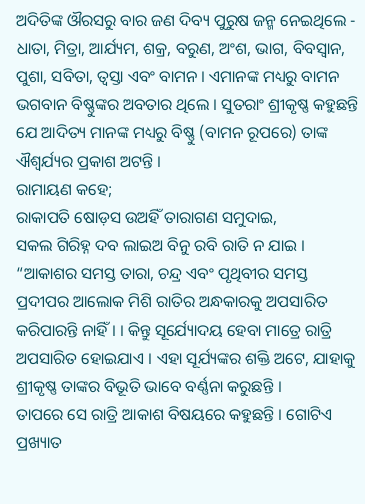ଅଦିତିଙ୍କ ଔରସରୁ ବାର ଜଣ ଦିବ୍ୟ ପୁରୁଷ ଜନ୍ମ ନେଇଥିଲେ - ଧାତା, ମିତ୍ରା, ଆର୍ଯ୍ୟମ, ଶକ୍ର, ବରୁଣ, ଅଂଶ, ଭାଗ, ବିବସ୍ୱାନ, ପୁଶା, ସବିତା, ତ୍ୱସ୍ତା ଏବଂ ବାମନ । ଏମାନଙ୍କ ମଧ୍ୟରୁ ବାମନ ଭଗବାନ ବିଷ୍ଣୁଙ୍କର ଅବତାର ଥିଲେ । ସୁତରାଂ ଶ୍ରୀକୃଷ୍ଣ କହୁଛନ୍ତି ଯେ ଆଦିତ୍ୟ ମାନଙ୍କ ମଧ୍ୟରୁ ବିଷ୍ଣୁ (ବାମନ ରୂପରେ) ତାଙ୍କ ଐଶ୍ୱର୍ଯ୍ୟର ପ୍ରକାଶ ଅଟନ୍ତି ।
ରାମାୟଣ କହେ;
ରାକାପତି ଷୋଡ଼ସ ଉଅହିଁ ତାରାଗଣ ସମୁଦାଇ,
ସକଲ ଗିରିହ୍ନ ଦବ ଲାଇଅ ବିନୁ ରବି ରାତି ନ ଯାଇ ।
“ଆକାଶର ସମସ୍ତ ତାରା, ଚନ୍ଦ୍ର ଏବଂ ପୃଥିବୀର ସମସ୍ତ ପ୍ରଦୀପର ଆଲୋକ ମିଶି ରାତିର ଅନ୍ଧକାରକୁ ଅପସାରିତ କରିପାରନ୍ତି ନାହିଁ । । କିନ୍ତୁ ସୂର୍ଯ୍ୟୋଦୟ ହେବା ମାତ୍ରେ ରାତ୍ରି ଅପସାରିତ ହୋଇଯାଏ । ଏହା ସୂର୍ଯ୍ୟଙ୍କର ଶକ୍ତି ଅଟେ, ଯାହାକୁ ଶ୍ରୀକୃଷ୍ଣ ତାଙ୍କର ବିଭୂତି ଭାବେ ବର୍ଣ୍ଣନା କରୁଛନ୍ତି ।
ତାପରେ ସେ ରାତ୍ରି ଆକାଶ ବିଷୟରେ କହୁଛନ୍ତି । ଗୋଟିଏ ପ୍ରଖ୍ୟାତ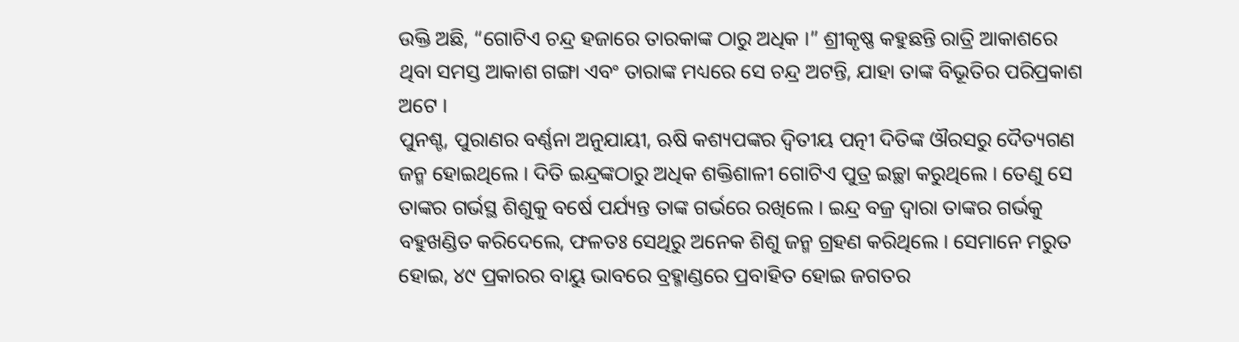ଉକ୍ତି ଅଛି, “ଗୋଟିଏ ଚନ୍ଦ୍ର ହଜାରେ ତାରକାଙ୍କ ଠାରୁ ଅଧିକ ।” ଶ୍ରୀକୃଷ୍ଣ କହୁଛନ୍ତି ରାତ୍ରି ଆକାଶରେ ଥିବା ସମସ୍ତ ଆକାଶ ଗଙ୍ଗା ଏବଂ ତାରାଙ୍କ ମଧ୍ୟରେ ସେ ଚନ୍ଦ୍ର ଅଟନ୍ତି, ଯାହା ତାଙ୍କ ବିଭୂତିର ପରିପ୍ରକାଶ ଅଟେ ।
ପୁନଶ୍ଚ, ପୁରାଣର ବର୍ଣ୍ଣନା ଅନୁଯାୟୀ, ଋଷି କଶ୍ୟପଙ୍କର ଦ୍ୱିତୀୟ ପତ୍ନୀ ଦିତିଙ୍କ ଔରସରୁ ଦୈତ୍ୟଗଣ ଜନ୍ମ ହୋଇଥିଲେ । ଦିତି ଇନ୍ଦ୍ରଙ୍କଠାରୁ ଅଧିକ ଶକ୍ତିଶାଳୀ ଗୋଟିଏ ପୁତ୍ର ଇଚ୍ଛା କରୁଥିଲେ । ତେଣୁ ସେ ତାଙ୍କର ଗର୍ଭସ୍ଥ ଶିଶୁକୁ ବର୍ଷେ ପର୍ଯ୍ୟନ୍ତ ତାଙ୍କ ଗର୍ଭରେ ରଖିଲେ । ଇନ୍ଦ୍ର ବଜ୍ର ଦ୍ୱାରା ତାଙ୍କର ଗର୍ଭକୁ ବହୁଖଣ୍ଡିତ କରିଦେଲେ, ଫଳତଃ ସେଥିରୁ ଅନେକ ଶିଶୁ ଜନ୍ମ ଗ୍ରହଣ କରିଥିଲେ । ସେମାନେ ମରୁତ ହୋଇ, ୪୯ ପ୍ରକାରର ବାୟୁ ଭାବରେ ବ୍ରହ୍ମାଣ୍ଡରେ ପ୍ରବାହିତ ହୋଇ ଜଗତର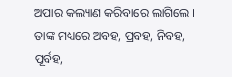ଅପାର କଲ୍ୟାଣ କରିବାରେ ଲାଗିଲେ । ତାଙ୍କ ମଧ୍ୟରେ ଅବହ, ପ୍ରବହ, ନିବହ, ପୂର୍ବହ,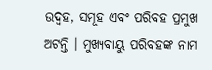ଉଦ୍ବହ, ସମୂହ ଏବଂ ପରିବହ ପ୍ରମୁଖ ଅଟନ୍ତି । ମୁଖ୍ୟବାୟୁ ପରିବହଙ୍କ ନାମ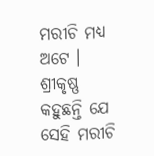ମରୀଚି ମଧ୍ୟ ଅଟେ । ଶ୍ରୀକୃଷ୍ଣ କହୁଛନ୍ତି ଯେ ସେହି ମରୀଚି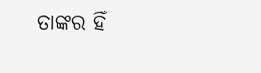ତାଙ୍କର ହିଁ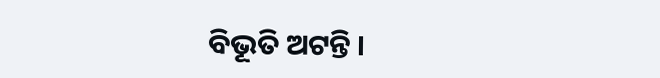ବିଭୂତି ଅଟନ୍ତି ।